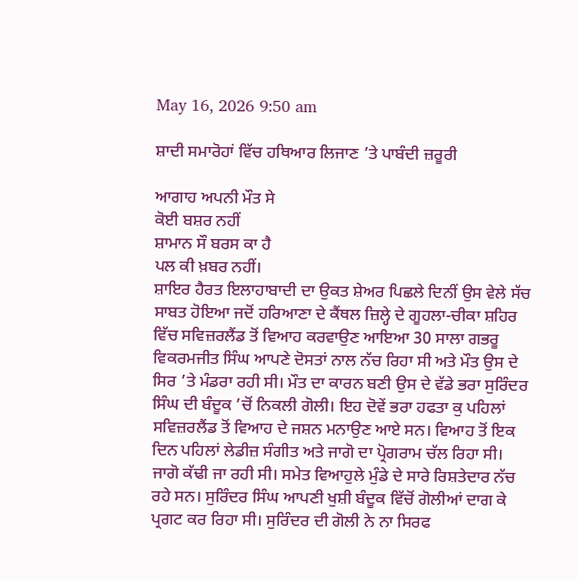May 16, 2026 9:50 am

ਸ਼ਾਦੀ ਸਮਾਰੋਹਾਂ ਵਿੱਚ ਹਥਿਆਰ ਲਿਜਾਣ ’ਤੇ ਪਾਬੰਦੀ ਜ਼ਰੂਰੀ

ਆਗਾਹ ਅਪਨੀ ਮੌਤ ਸੇ
ਕੋਈ ਬਸ਼ਰ ਨਹੀਂ
ਸ਼ਾਮਾਨ ਸੌ ਬਰਸ ਕਾ ਹੈ
ਪਲ ਕੀ ਖ਼ਬਰ ਨਹੀਂ।
ਸ਼ਾਇਰ ਹੈਰਤ ਇਲਾਹਾਬਾਦੀ ਦਾ ਉਕਤ ਸ਼ੇਅਰ ਪਿਛਲੇ ਦਿਨੀਂ ਉਸ ਵੇਲੇ ਸੱਚ ਸਾਬਤ ਹੋਇਆ ਜਦੋਂ ਹਰਿਆਣਾ ਦੇ ਕੈਂਥਲ ਜ਼ਿਲ੍ਹੇ ਦੇ ਗੂਹਲਾ-ਚੀਕਾ ਸ਼ਹਿਰ ਵਿੱਚ ਸਵਿਜ਼ਰਲੈਂਡ ਤੋਂ ਵਿਆਹ ਕਰਵਾਉਣ ਆਇਆ 30 ਸਾਲਾ ਗਭਰੂ ਵਿਕਰਮਜੀਤ ਸਿੰਘ ਆਪਣੇ ਦੋਸਤਾਂ ਨਾਲ ਨੱਚ ਰਿਹਾ ਸੀ ਅਤੇ ਮੌਤ ਉਸ ਦੇ ਸਿਰ ’ਤੇ ਮੰਡਰਾ ਰਹੀ ਸੀ। ਮੌਤ ਦਾ ਕਾਰਨ ਬਣੀ ਉਸ ਦੇ ਵੱਡੇ ਭਰਾ ਸੁਰਿੰਦਰ ਸਿੰਘ ਦੀ ਬੰਦੂਕ ’ਚੋਂ ਨਿਕਲੀ ਗੋਲੀ। ਇਹ ਦੋਵੇਂ ਭਰਾ ਹਫਤਾ ਕੁ ਪਹਿਲਾਂ ਸਵਿਜ਼ਰਲੈਂਡ ਤੋਂ ਵਿਆਹ ਦੇ ਜਸ਼ਨ ਮਨਾਉਣ ਆਏ ਸਨ। ਵਿਆਹ ਤੋਂ ਇਕ ਦਿਨ ਪਹਿਲਾਂ ਲੇਡੀਜ਼ ਸੰਗੀਤ ਅਤੇ ਜਾਗੋ ਦਾ ਪ੍ਰੋਗਰਾਮ ਚੱਲ ਰਿਹਾ ਸੀ। ਜਾਗੋ ਕੱਢੀ ਜਾ ਰਹੀ ਸੀ। ਸਮੇਤ ਵਿਆਹੁਲੇ ਮੁੰਡੇ ਦੇ ਸਾਰੇ ਰਿਸ਼ਤੇਦਾਰ ਨੱਚ ਰਹੇ ਸਨ। ਸੁਰਿੰਦਰ ਸਿੰਘ ਆਪਣੀ ਖੁਸ਼ੀ ਬੰਦੂਕ ਵਿੱਚੋਂ ਗੋਲੀਆਂ ਦਾਗ ਕੇ ਪ੍ਰਗਟ ਕਰ ਰਿਹਾ ਸੀ। ਸੁਰਿੰਦਰ ਦੀ ਗੋਲੀ ਨੇ ਨਾ ਸਿਰਫ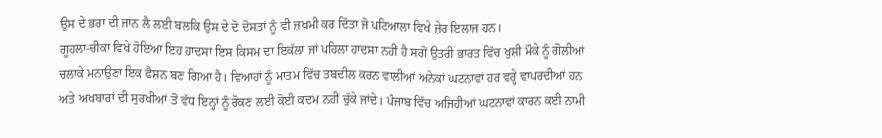ਉਸ ਦੇ ਭਰਾ ਦੀ ਜਾਨ ਲੈ ਲਈ ਬਲਕਿ ਉਸ ਦੇ ਦੋ ਦੋਸਤਾਂ ਨੂੰ ਵੀ ਜ਼ਖਮੀ ਕਰ ਦਿੱਤਾ ਜੋ ਪਟਿਆਲਾ ਵਿਖੇ ਜ਼ੇਰ ਇਲਾਜ ਹਨ।
ਗੂਹਲਾ-ਚੀਕਾ ਵਿਖੇ ਹੋਇਆ ਇਹ ਹਾਦਸਾ ਇਸ ਕਿਸਮ ਦਾ ਇਕੱਲਾ ਜਾਂ ਪਹਿਲਾ ਹਾਦਸਾ ਨਹੀਂ ਹੈ ਸਗੋਂ ਉਤਰੀ ਭਾਰਤ ਵਿੱਚ ਖੁਸ਼ੀ ਮੌਕੇ ਨੂੰ ਗੋਲੀਆਂ ਚਲਾਕੇ ਮਨਾਉਣਾ ਇਕ ਫੈਸ਼ਨ ਬਣ ਗਿਆ ਹੈ। ਵਿਆਹਾਂ ਨੂੰ ਮਾਤਮ ਵਿੱਚ ਤਬਦੀਲ ਕਰਨ ਵਾਲੀਆਂ ਅਨੇਕਾਂ ਘਟਨਾਵਾਂ ਹਰ ਵਰ੍ਹੇ ਵਾਪਰਦੀਆਂ ਹਨ ਅਤੇ ਅਖਬਾਰਾਂ ਦੀ ਸੁਰਖੀਆਂ ਤੋਂ ਵੱਧ ਇਨ੍ਹਾਂ ਨੂੰ ਰੋਕਣ ਲਈ ਕੋਈ ਕਦਮ ਨਹੀਂ ਚੁੱਕੇ ਜਾਂਦੇ। ਪੰਜਾਬ ਵਿੱਚ ਅਜਿਹੀਆਂ ਘਟਨਾਵਾਂ ਕਾਰਨ ਕਈ ਨਾਮੀ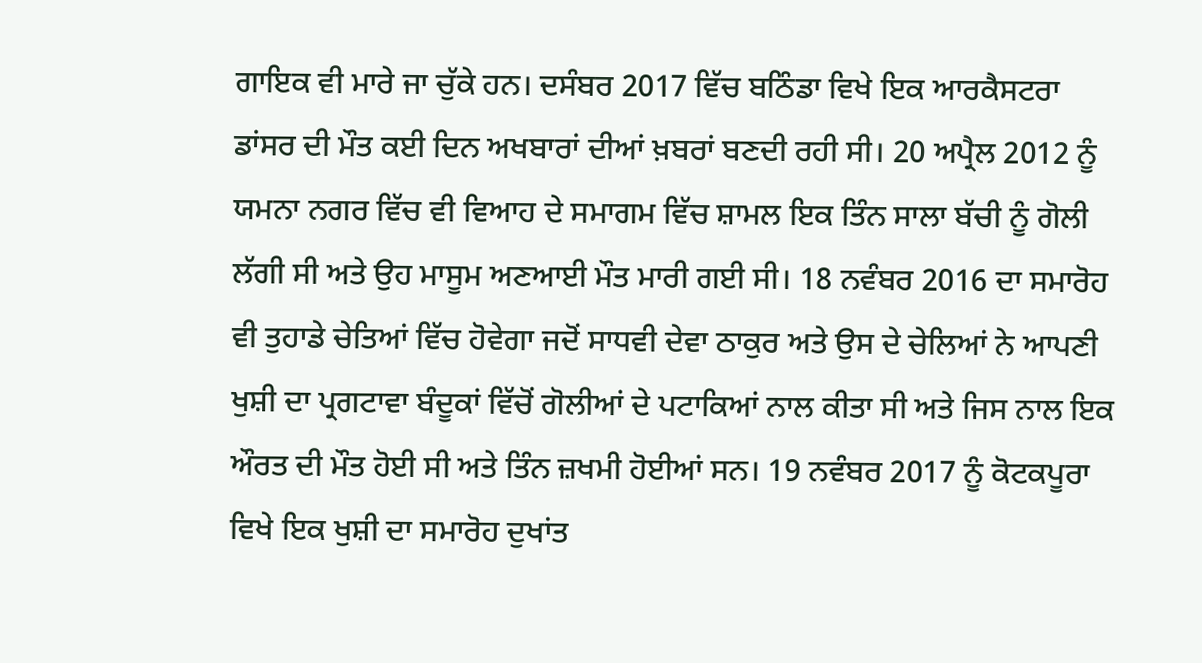ਗਾਇਕ ਵੀ ਮਾਰੇ ਜਾ ਚੁੱਕੇ ਹਨ। ਦਸੰਬਰ 2017 ਵਿੱਚ ਬਠਿੰਡਾ ਵਿਖੇ ਇਕ ਆਰਕੈਸਟਰਾ ਡਾਂਸਰ ਦੀ ਮੌਤ ਕਈ ਦਿਨ ਅਖਬਾਰਾਂ ਦੀਆਂ ਖ਼ਬਰਾਂ ਬਣਦੀ ਰਹੀ ਸੀ। 20 ਅਪ੍ਰੈਲ 2012 ਨੂੰ ਯਮਨਾ ਨਗਰ ਵਿੱਚ ਵੀ ਵਿਆਹ ਦੇ ਸਮਾਗਮ ਵਿੱਚ ਸ਼ਾਮਲ ਇਕ ਤਿੰਨ ਸਾਲਾ ਬੱਚੀ ਨੂੰ ਗੋਲੀ ਲੱਗੀ ਸੀ ਅਤੇ ਉਹ ਮਾਸੂਮ ਅਣਆਈ ਮੌਤ ਮਾਰੀ ਗਈ ਸੀ। 18 ਨਵੰਬਰ 2016 ਦਾ ਸਮਾਰੋਹ ਵੀ ਤੁਹਾਡੇ ਚੇਤਿਆਂ ਵਿੱਚ ਹੋਵੇਗਾ ਜਦੋਂ ਸਾਧਵੀ ਦੇਵਾ ਠਾਕੁਰ ਅਤੇ ਉਸ ਦੇ ਚੇਲਿਆਂ ਨੇ ਆਪਣੀ ਖੁਸ਼ੀ ਦਾ ਪ੍ਰਗਟਾਵਾ ਬੰਦੂਕਾਂ ਵਿੱਚੋਂ ਗੋਲੀਆਂ ਦੇ ਪਟਾਕਿਆਂ ਨਾਲ ਕੀਤਾ ਸੀ ਅਤੇ ਜਿਸ ਨਾਲ ਇਕ ਔਰਤ ਦੀ ਮੌਤ ਹੋਈ ਸੀ ਅਤੇ ਤਿੰਨ ਜ਼ਖਮੀ ਹੋਈਆਂ ਸਨ। 19 ਨਵੰਬਰ 2017 ਨੂੰ ਕੋਟਕਪੂਰਾ ਵਿਖੇ ਇਕ ਖੁਸ਼ੀ ਦਾ ਸਮਾਰੋਹ ਦੁਖਾਂਤ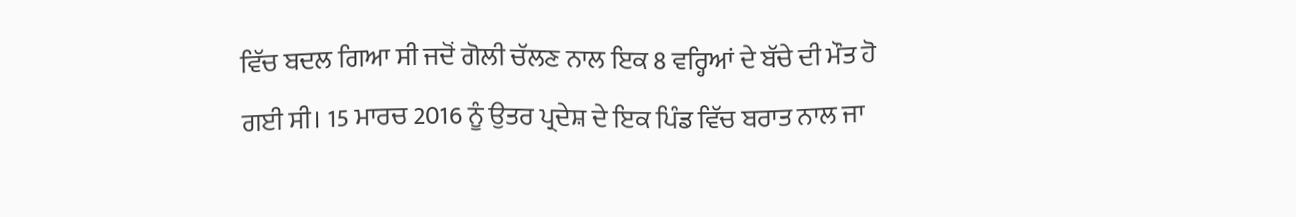ਵਿੱਚ ਬਦਲ ਗਿਆ ਸੀ ਜਦੋਂ ਗੋਲੀ ਚੱਲਣ ਨਾਲ ਇਕ 8 ਵਰ੍ਹਿਆਂ ਦੇ ਬੱਚੇ ਦੀ ਮੌਤ ਹੋ ਗਈ ਸੀ। 15 ਮਾਰਚ 2016 ਨੂੰ ਉਤਰ ਪ੍ਰਦੇਸ਼ ਦੇ ਇਕ ਪਿੰਡ ਵਿੱਚ ਬਰਾਤ ਨਾਲ ਜਾ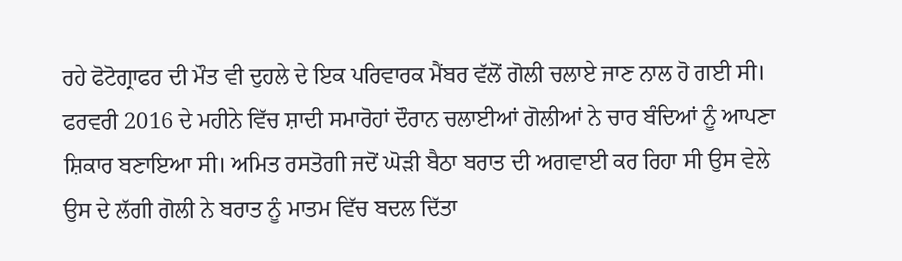ਰਹੇ ਫੋਟੋਗ੍ਰਾਫਰ ਦੀ ਮੌਤ ਵੀ ਦੁਹਲੇ ਦੇ ਇਕ ਪਰਿਵਾਰਕ ਮੈਂਬਰ ਵੱਲੋਂ ਗੋਲੀ ਚਲਾਏ ਜਾਣ ਨਾਲ ਹੋ ਗਈ ਸੀ। ਫਰਵਰੀ 2016 ਦੇ ਮਹੀਨੇ ਵਿੱਚ ਸ਼ਾਦੀ ਸਮਾਰੋਹਾਂ ਦੌਰਾਨ ਚਲਾਈਆਂ ਗੋਲੀਆਂ ਨੇ ਚਾਰ ਬੰਦਿਆਂ ਨੂੰ ਆਪਣਾ ਸ਼ਿਕਾਰ ਬਣਾਇਆ ਸੀ। ਅਮਿਤ ਰਸਤੋਗੀ ਜਦੋਂ ਘੋੜੀ ਬੈਠਾ ਬਰਾਤ ਦੀ ਅਗਵਾਈ ਕਰ ਰਿਹਾ ਸੀ ਉਸ ਵੇਲੇ ਉਸ ਦੇ ਲੱਗੀ ਗੋਲੀ ਨੇ ਬਰਾਤ ਨੂੰ ਮਾਤਮ ਵਿੱਚ ਬਦਲ ਦਿੱਤਾ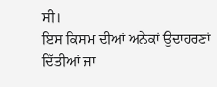ਸੀ।
ਇਸ ਕਿਸਮ ਦੀਆਂ ਅਨੇਕਾਂ ਉਦਾਹਰਣਾਂ ਦਿੱਤੀਆਂ ਜਾ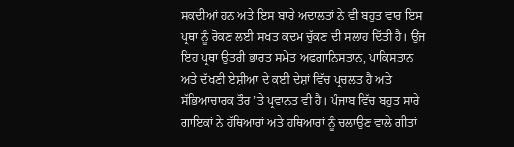ਸਕਦੀਆਂ ਹਨ ਅਤੇ ਇਸ ਬਾਰੇ ਅਦਾਲਤਾਂ ਨੇ ਵੀ ਬਹੁਤ ਵਾਰ ਇਸ ਪ੍ਰਥਾ ਨੂੰ ਰੋਕਣ ਲਈ ਸਖਤ ਕਦਮ ਚੁੱਕਣ ਦੀ ਸਲਾਹ ਦਿੱਤੀ ਹੈ। ਉਂਜ ਇਹ ਪ੍ਰਥਾ ਉਤਰੀ ਭਾਰਤ ਸਮੇਤ ਅਫਗਾਨਿਸਤਾਨ, ਪਾਕਿਸਤਾਨ ਅਤੇ ਦੱਖਣੀ ਏਸ਼ੀਆ ਦੇ ਕਈ ਦੇਸ਼ਾਂ ਵਿੱਚ ਪ੍ਰਚਲਤ ਹੈ ਅਤੇ ਸੱਭਿਆਚਾਰਕ ਤੌਰ ’ਤੇ ਪ੍ਰਵਾਨਤ ਵੀ ਹੈ। ਪੰਜਾਬ ਵਿੱਚ ਬਹੁਤ ਸਾਰੇ ਗਾਇਕਾਂ ਨੇ ਹੱਥਿਆਰਾਂ ਅਤੇ ਹਥਿਆਰਾਂ ਨੂੰ ਚਲਾਉਣ ਵਾਲੇ ਗੀਤਾਂ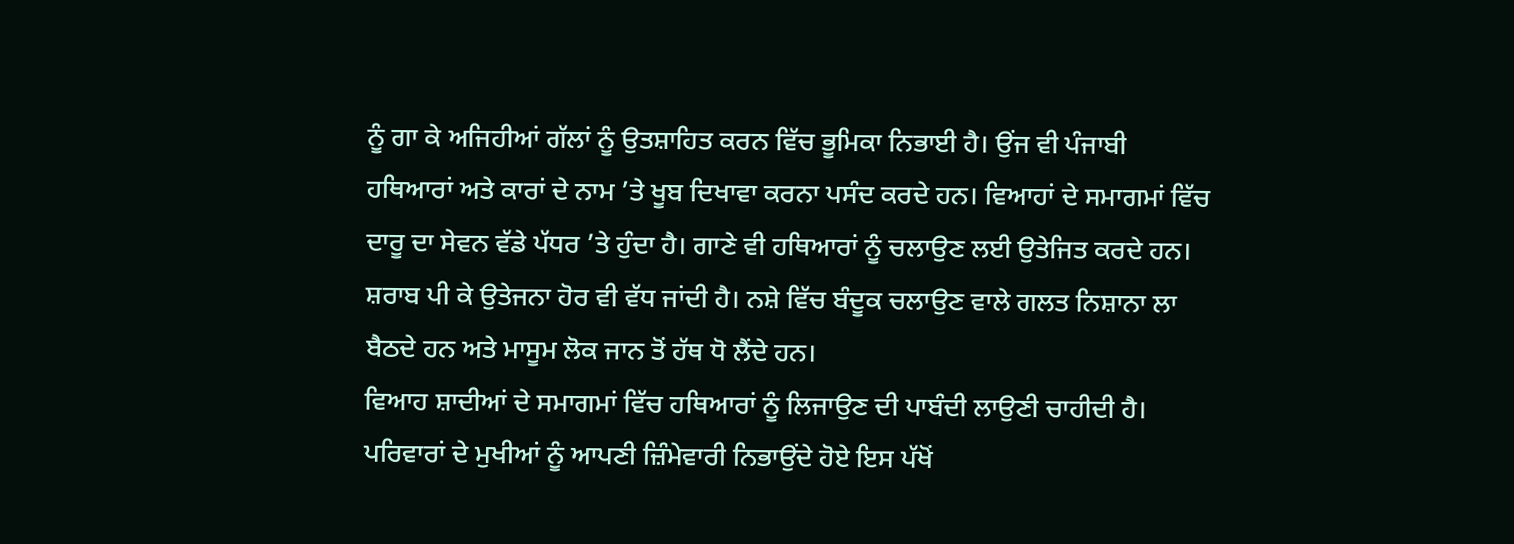ਨੂੰ ਗਾ ਕੇ ਅਜਿਹੀਆਂ ਗੱਲਾਂ ਨੂੰ ਉਤਸ਼ਾਹਿਤ ਕਰਨ ਵਿੱਚ ਭੂਮਿਕਾ ਨਿਭਾਈ ਹੈ। ਉਂਜ ਵੀ ਪੰਜਾਬੀ ਹਥਿਆਰਾਂ ਅਤੇ ਕਾਰਾਂ ਦੇ ਨਾਮ ’ਤੇ ਖੂਬ ਦਿਖਾਵਾ ਕਰਨਾ ਪਸੰਦ ਕਰਦੇ ਹਨ। ਵਿਆਹਾਂ ਦੇ ਸਮਾਗਮਾਂ ਵਿੱਚ ਦਾਰੂ ਦਾ ਸੇਵਨ ਵੱਡੇ ਪੱਧਰ ’ਤੇ ਹੁੰਦਾ ਹੈ। ਗਾਣੇ ਵੀ ਹਥਿਆਰਾਂ ਨੂੰ ਚਲਾਉਣ ਲਈ ਉਤੇਜਿਤ ਕਰਦੇ ਹਨ। ਸ਼ਰਾਬ ਪੀ ਕੇ ਉਤੇਜਨਾ ਹੋਰ ਵੀ ਵੱਧ ਜਾਂਦੀ ਹੈ। ਨਸ਼ੇ ਵਿੱਚ ਬੰਦੂਕ ਚਲਾਉਣ ਵਾਲੇ ਗਲਤ ਨਿਸ਼ਾਨਾ ਲਾ ਬੈਠਦੇ ਹਨ ਅਤੇ ਮਾਸੂਮ ਲੋਕ ਜਾਨ ਤੋਂ ਹੱਥ ਧੋ ਲੈਂਦੇ ਹਨ।
ਵਿਆਹ ਸ਼ਾਦੀਆਂ ਦੇ ਸਮਾਗਮਾਂ ਵਿੱਚ ਹਥਿਆਰਾਂ ਨੂੰ ਲਿਜਾਉਣ ਦੀ ਪਾਬੰਦੀ ਲਾਉਣੀ ਚਾਹੀਦੀ ਹੈ। ਪਰਿਵਾਰਾਂ ਦੇ ਮੁਖੀਆਂ ਨੂੰ ਆਪਣੀ ਜ਼ਿੰਮੇਵਾਰੀ ਨਿਭਾਉਂਦੇ ਹੋਏ ਇਸ ਪੱਖੋਂ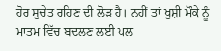ਹੋਰ ਸੁਚੇਤ ਰਹਿਣ ਦੀ ਲੋੜ ਹੈ। ਨਹੀਂ ਤਾਂ ਖੁਸ਼ੀ ਮੌਕੇ ਨੂੰ ਮਾਤਮ ਵਿੱਚ ਬਦਲਣ ਲਈ ਪਲ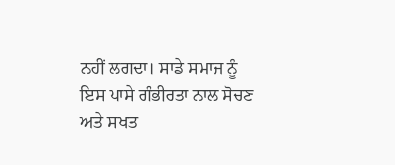ਨਹੀਂ ਲਗਦਾ। ਸਾਡੇ ਸਮਾਜ ਨੂੰ ਇਸ ਪਾਸੇ ਗੰਭੀਰਤਾ ਨਾਲ ਸੋਚਣ ਅਤੇ ਸਖਤ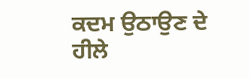ਕਦਮ ਉਠਾਉਣ ਦੇ ਹੀਲੇ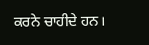ਕਰਨੇ ਚਾਹੀਦੇ ਹਨ।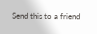Send this to a friend